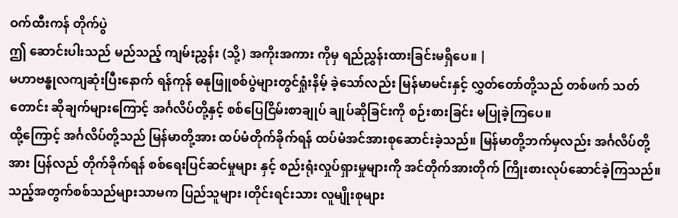ဝက်ထီးကန် တိုက်ပွဲ
ဤ ဆောင်းပါးသည် မည်သည့် ကျမ်းညွှန်း (သို့) အကိုးအကား ကိုမှ ရည်ညွှန်းထားခြင်းမရှိပေ။ |
မဟာဗန္ဓုလကျဆုံးပြီးနောက် ရန်ကုန် ဓနုဖြူစစ်ပွဲများတွင်ရှုံးနိမ့် ခဲ့သော်လည်း မြန်မာမင်းနှင့် လွှတ်တော်တို့သည် တစ်ဖက် သတ်တောင်း ဆိုချက်များကြောင့် အင်္ဂလိပ်တို့နှင့် စစ်ပြေငြိမ်းစာချုပ် ချုပ်ဆိုခြင်းကို စဉ်းစားခြင်း မပြုခဲ့ကြပေ။
ထို့ကြောင့် အင်္ဂလိပ်တို့သည် မြန်မာတို့အား ထပ်မံတိုက်ခိုက်ရန် ထပ်မံအင်အားစုဆောင်းခဲ့သည်။ မြန်မာတို့ဘက်မှလည်း အင်္ဂလိပ်တို့အား ပြန်လည် တိုက်ခိုက်ရန် စစ်ရေးပြင်ဆင်မှုများ နှင့် စည်းရုံးလှုပ်ရှားမှုများကို အင်တိုက်အားတိုက် ကြိုးစားလုပ်ဆောင်ခဲ့ကြသည်။
သည့်အတွက်စစ်သည်များသာမက ပြည်သူများ ၊တိုင်းရင်းသား လူမျိုးစုများ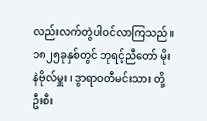လည်းလက်တွဲပါဝင်လာကြသည်။၁၈၂၅ခုနှစ်တွင် ဘုရင့်ညီတော် မိုးနဲဗိုလ်မှူး ၊ ဒွာရာဝတီမင်းသား တို့ဦးစီး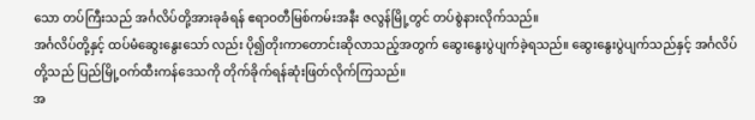သော တပ်ကြီးသည် အင်္ဂလိပ်တို့အားခုခံရန် ဧရာဝတီမြစ်ကမ်းအနီး ဇလွန်မြို့တွင် တပ်စွဲနားလိုက်သည်။
အင်္ဂလိပ်တို့နှင့် ထပ်မံဆွေးနွေးသော် လည်း ပို၍တိုးကာတောင်းဆိုလာသည့်အတွက် ဆွေးနွေးပွဲပျက်ခဲ့ရသည်။ ဆွေးနွေးပွဲပျက်သည်နှင့် အင်္ဂလိပ်တို့သည် ပြည်မြို့ဝက်ထီးကန်ဒေသကို တိုက်ခိုက်ရန်ဆုံးဖြတ်လိုက်ကြသည်။
အ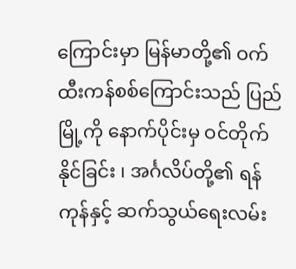ကြောင်းမှာ မြန်မာတို့၏ ဝက်ထီးကန်စစ်ကြောင်းသည် ပြည်မြို့ကို နောက်ပိုင်းမှ ဝင်တိုက် နိုင်ခြင်း ၊ အင်္ဂလိပ်တို့၏ ရန်ကုန်နှင့် ဆက်သွယ်ရေးလမ်း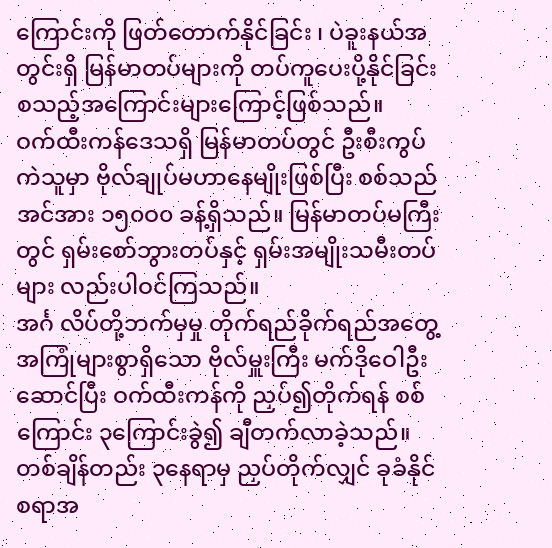ကြောင်းကို ဖြတ်တောက်နိုင်ခြင်း ၊ ပဲခူးနယ်အတွင်းရှိ မြန်မာတပ်များကို တပ်ကူပေးပို့နိုင်ခြင်း စသည့်အကြောင်းများကြောင့်ဖြစ်သည်။
ဝက်ထီးကန်ဒေသရှိ မြန်မာတပ်တွင် ဦးစီးကွပ်ကဲသူမှာ ဗိုလ်ချုပ်မဟာနေမျိုးဖြစ်ပြီး စစ်သည်အင်အား ၁၅၀ဝ၀ ခန့်ရှိသည်။ မြန်မာတပ်မကြီးတွင် ရှမ်းစော်ဘွားတပ်နှင့် ရှမ်းအမျိုးသမီးတပ်များ လည်းပါဝင်ကြသည်။
အင်္ဂ လိပ်တို့ဘက်မှမှု တိုက်ရည်ခိုက်ရည်အတွေ့အကြုံများစွာရှိသော ဗိုလ်မှူးကြီး မက်ဒိုဝေါဦးဆောင်ပြီး ဝက်ထီးကန်ကို ညှပ်၍တိုက်ရန် စစ် ကြောင်း ၃ကြောင်းခွဲ၍ ချီတက်လာခဲ့သည်။ တစ်ချိန်တည်း ၃နေရာမှ ညှပ်တိုက်လျှင် ခုခံနိုင်စရာအ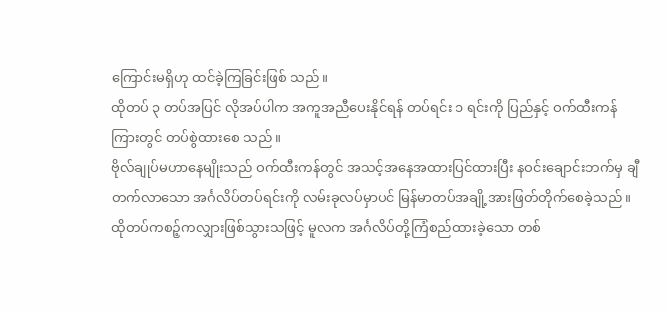ကြောင်းမရှိဟု ထင်ခဲ့ကြခြင်းဖြစ် သည်။
ထိုတပ် ၃ တပ်အပြင် လိုအပ်ပါက အကူအညီပေးနိုင်ရန် တပ်ရင်း ၁ ရင်းကို ပြည်နှင့် ဝက်ထီးကန်ကြားတွင် တပ်စွဲထားစေ သည်။
ဗိုလ်ချုပ်မဟာနေမျိုးသည် ဝက်ထီးကန်တွင် အသင့်အနေအထားပြင်ထားပြီး နဝင်းချောင်းဘက်မှ ချီတက်လာသော အင်္ဂလိပ်တပ်ရင်းကို လမ်းခုလပ်မှာပင် မြန်မာတပ်အချို့အားဖြတ်တိုက်စေခဲ့သည်။
ထိုတပ်ကစဉ့်ကလျှားဖြစ်သွားသဖြင့် မူလက အင်္ဂလိပ်တို့ကြံစည်ထားခဲ့သော တစ်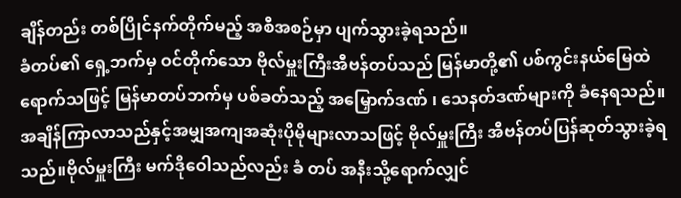ချိန်တည်း တစ်ပြိုင်နက်တိုက်မည့် အစီအစဉ်မှာ ပျက်သွားခဲ့ရသည်။
ခံတပ်၏ ရှေ့ဘက်မှ ဝင်တိုက်သော ဗိုလ်မှူးကြီးအီဗန်တပ်သည် မြန်မာတို့၏ ပစ်ကွင်းနယ်မြေထဲရောက်သဖြင့် မြန်မာတပ်ဘက်မှ ပစ်ခတ်သည့် အမြှောက်ဒဏ် ၊ သေနတ်ဒဏ်များကို ခံနေရသည်။
အချိန်ကြာလာသည်နှင့်အမျှအကျအဆုံးပိုမိုများလာသဖြင့် ဗိုလ်မှူးကြီး အီဗန်တပ်ပြန်ဆုတ်သွားခဲ့ရသည်။ဗိုလ်မှူးကြီး မက်ဒိုဝေါသည်လည်း ခံ တပ် အနီးသို့ရောက်လျှင်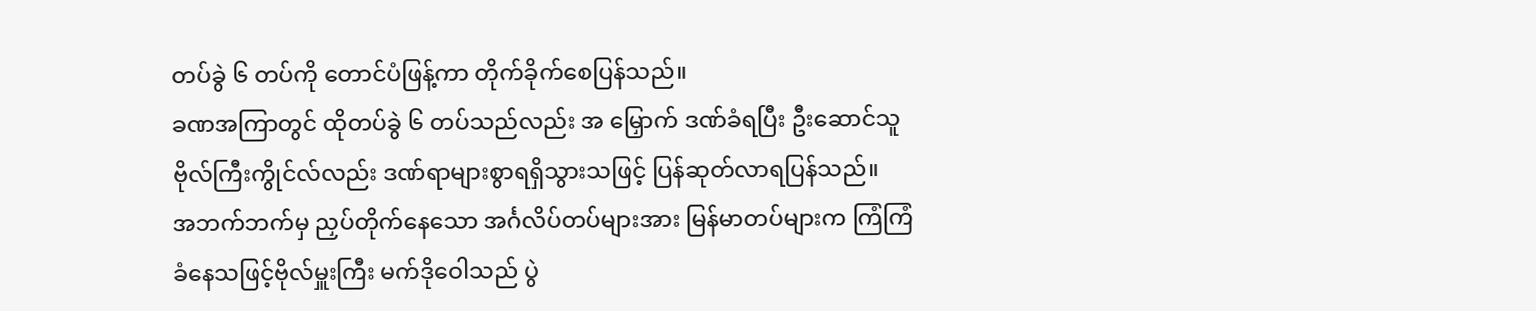တပ်ခွဲ ၆ တပ်ကို တောင်ပံဖြန့်ကာ တိုက်ခိုက်စေပြန်သည်။
ခဏအကြာတွင် ထိုတပ်ခွဲ ၆ တပ်သည်လည်း အ မြှောက် ဒဏ်ခံရပြီး ဦးဆောင်သူဗိုလ်ကြီးကွိုင်လ်လည်း ဒဏ်ရာများစွာရရှိသွားသဖြင့် ပြန်ဆုတ်လာရပြန်သည်။
အဘက်ဘက်မှ ညှပ်တိုက်နေသော အင်္ဂလိပ်တပ်များအား မြန်မာတပ်များက ကြံကြံခံနေသဖြင့်ဗိုလ်မှူးကြီး မက်ဒိုဝေါသည် ပွဲ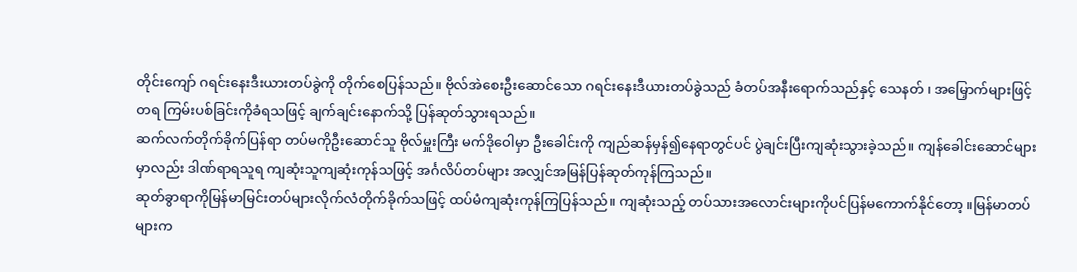တိုင်းကျော် ဂရင်းနေးဒီးယားတပ်ခွဲကို တိုက်စေပြန်သည်။ ဗိုလ်အဲစေးဦးဆောင်သော ဂရင်းနေးဒီယားတပ်ခွဲသည် ခံတပ်အနီးရောက်သည်နှင့် သေနတ် ၊ အမြှောက်များဖြင့် တရ ကြမ်းပစ်ခြင်းကိုခံရသဖြင့် ချက်ချင်းနောက်သို့ ပြန်ဆုတ်သွားရသည်။
ဆက်လက်တိုက်ခိုက်ပြန်ရာ တပ်မကိုဦးဆောင်သူ ဗိုလ်မှူးကြီး မက်ဒိုဝေါမှာ ဦးခေါင်းကို ကျည်ဆန်မှန်၍နေရာတွင်ပင် ပွဲချင်းပြီးကျဆုံးသွားခဲ့သည်။ ကျန်ခေါင်းဆောင်များမှာလည်း ဒါဏ်ရာရသူရ ကျဆုံးသူကျဆုံးကုန်သဖြင့် အင်္ဂလိပ်တပ်များ အလျှင်အမြန်ပြန်ဆုတ်ကုန်ကြသည်။
ဆုတ်ခွာရာကိုမြန်မာမြင်းတပ်များလိုက်လံတိုက်ခိုက်သဖြင့် ထပ်မံကျဆုံးကုန်ကြပြန်သည်။ ကျဆုံးသည့် တပ်သားအလောင်းများကိုပင်ပြန်မကောက်နိုင်တော့ ။မြန်မာတပ်များက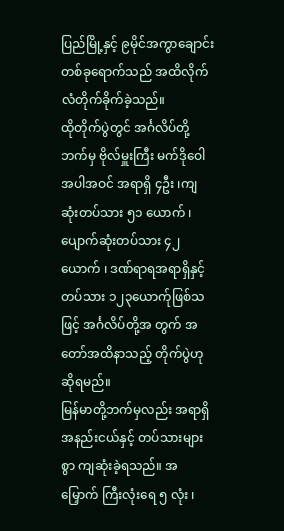ပြည်မြို့နှင့် ၉မိုင်အကွာချောင်းတစ်ခုရောက်သည် အထိလိုက်လံတိုက်ခိုက်ခဲ့သည်။
ထိုတိုက်ပွဲတွင် အင်္ဂလိပ်တို့ဘက်မှ ဗိုလ်မှူးကြီး မက်ဒိုဝေါအပါအဝင် အရာရှိ ၄ဦး ၊ကျ ဆုံးတပ်သား ၅၁ ယောက် ၊ ပျောက်ဆုံးတပ်သား ၄၂ယောက် ၊ ဒဏ်ရာရအရာရှိနှင့် တပ်သား ၁၂၃ယောက်ုဖြစ်သဖြင့် အင်္ဂလိပ်တို့အ တွက် အတော်အထိနာသည့် တိုက်ပွဲဟု ဆိုရမည်။
မြန်မာတို့ဘက်မှလည်း အရာရှိအနည်းငယ်နှင့် တပ်သားများစွာ ကျဆုံးခဲ့ရသည်။ အ မြှောက် ကြီးလုံးရေ ၅ လုံး ၊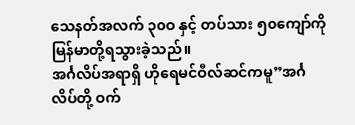သေနတ်အလက် ၃၀ဝ နှင့် တပ်သား ၅၀ကျော်ကို မြန်မာတို့ရသွားခဲ့သည်။
အင်္ဂလိပ်အရာရှိ ဟိုရေမင်ဝီလ်ဆင်ကမူ”အင်္ဂလိပ်တို့ ဝက်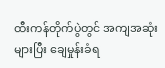ထီးကန်တိုက်ပွဲတွင် အကျအဆုံးများပြီး ချေမှုန်းခံရ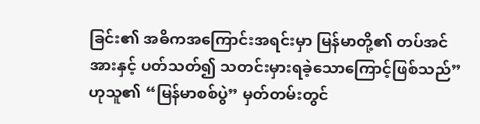ခြင်း၏ အဓိကအကြောင်းအရင်းမှာ မြန်မာတို့၏ တပ်အင်အားနှင့် ပတ်သတ်၍ သတင်းမှားရခဲ့သောကြောင့်ဖြစ်သည်” ဟုသူ၏ “မြန်မာစစ်ပွဲ” မှတ်တမ်းတွင်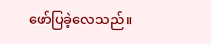ဖော်ပြခဲ့လေသည်။